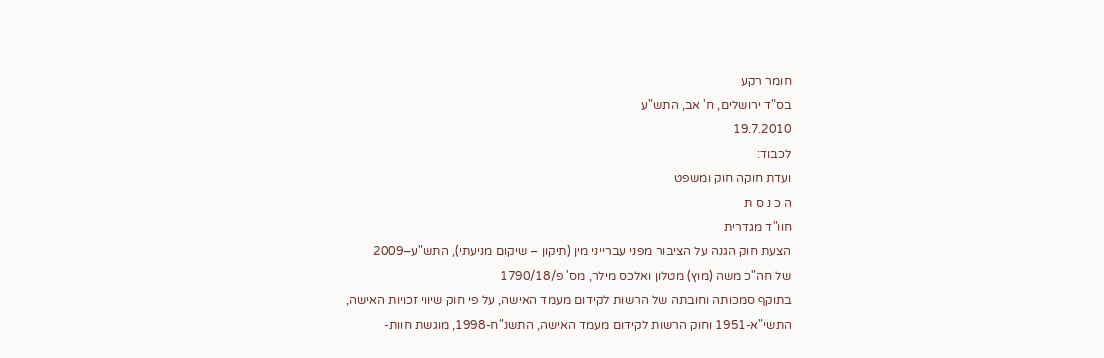חומר רקע
בס"ד ירושלים, ח' אב, התש"ע
19.7.2010
לכבוד:
ועדת חוקה חוק ומשפט
ה כ נ ס ת
חוו"ד מגדרית
הצעת חוק הגנה על הציבור מפני עברייני מין (תיקון – שיקום מניעתי), התש"ע–2009
של חה"כ משה (מוץ) מטלון ואלכס מילר, מס' פ/1790/18
בתוקף סמכותה וחובתה של הרשות לקידום מעמד האישה, על פי חוק שיווי זכויות האישה, התשי"א-1951 וחוק הרשות לקידום מעמד האישה, התשנ"ח-1998, מוגשת חוות-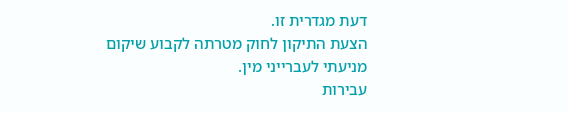דעת מגדרית זו.
הצעת התיקון לחוק מטרתה לקבוע שיקום מניעתי לעברייני מין.
עבירות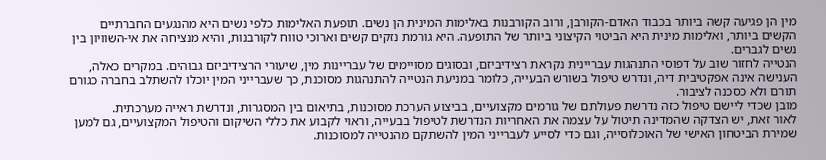מין הן פגיעה קשה ביותר בכבוד האדם-הקורבן, ורוב הקורבנות באלימות המינית הן נשים. תופעת האלימות כלפי נשים היא מהנגעים החברתיים הקשים ביותר, ואלימות מינית היא הביטוי הקיצוני ביותר של התופעה. היא גורמת נזקים קשים וארוכי טווח לקורבנות, והיא מנציחה את אי-השוויון בין נשים לגברים.
הנטייה לחזור שוב על דפוסי התנהגות עבריינית נקראת רצידיביזם, ובסוגים מסויימים של עבריינות מין, שיעורי הרצידיביזם גבוהים. במקרים כאלה, הענישה אינה אפקטיבית דיה, ונדרש טיפול בשורש הבעייה, כלומר במניעת הנטייה להתנהגות מסוכנת, כך שעברייני המין יוכלו להשתלב בחברה כגורם תורם ולא כסכנה לציבור.
מובן שכדי ליישם טיפול כזה נדרשת פעולתם של גורמים מקצועיים, בביצוע הערכת מסוכנות, בתיאום בין המסגרות, ונדרשת ראייה מערכתית.
לאור זאת, יש הצדקה שהמדינה תיטול על עצמה את האחריות הנדרשת לטיפול בבעייה, וראוי לקבוע את כללי השיקום והטיפול המקצועיים, גם למען שמירת הביטחון האישי של האוכלוסייה, וגם כדי לסייע לעברייני המין להשתקם מהנטייה למסוכנות.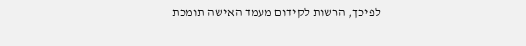לפיכך, הרשות לקידום מעמד האישה תומכת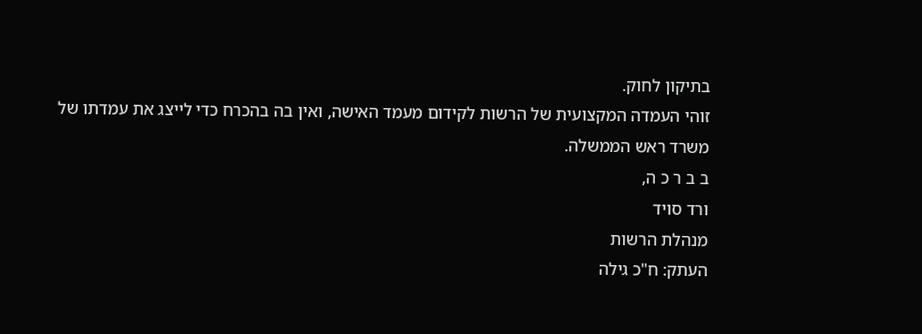בתיקון לחוק.
זוהי העמדה המקצועית של הרשות לקידום מעמד האישה, ואין בה בהכרח כדי לייצג את עמדתו של משרד ראש הממשלה.
ב ב ר כ ה,
ורד סויד
מנהלת הרשות
העתק: ח"כ גילה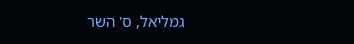גמליאל, ס' השר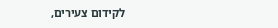לקידום צעירים,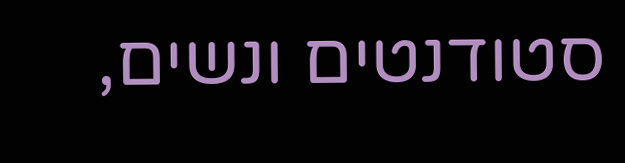סטודנטים ונשים,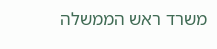משרד ראש הממשלה